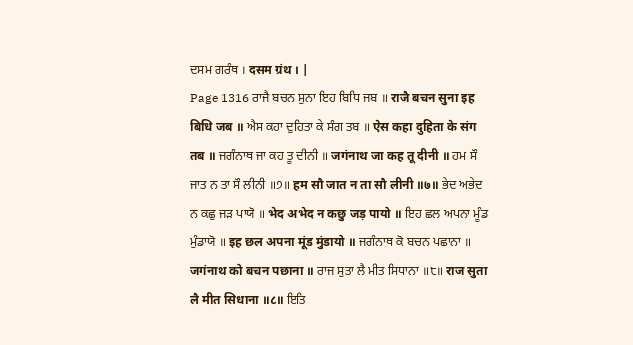ਦਸਮ ਗਰੰਥ । दसम ग्रंथ । |
Page 1316 ਰਾਜੈ ਬਚਨ ਸੁਨਾ ਇਹ ਬਿਧਿ ਜਬ ॥ राजै बचन सुना इह बिधि जब ॥ ਐਸ ਕਹਾ ਦੁਹਿਤਾ ਕੇ ਸੰਗ ਤਬ ॥ ऐस कहा दुहिता के संग तब ॥ ਜਗੰਨਾਥ ਜਾ ਕਹ ਤੂ ਦੀਨੀ ॥ जगंनाथ जा कह तू दीनी ॥ ਹਮ ਸੌ ਜਾਤ ਨ ਤਾ ਸੌ ਲੀਨੀ ॥੭॥ हम सौ जात न ता सौ लीनी ॥७॥ ਭੇਦ ਅਭੇਦ ਨ ਕਛੁ ਜੜ ਪਾਯੋ ॥ भेद अभेद न कछु जड़ पायो ॥ ਇਹ ਛਲ ਅਪਨਾ ਮੂੰਡ ਮੁੰਡਾਯੋ ॥ इह छल अपना मूंड मुंडायो ॥ ਜਗੰਨਾਥ ਕੋ ਬਚਨ ਪਛਾਨਾ ॥ जगंनाथ को बचन पछाना ॥ ਰਾਜ ਸੁਤਾ ਲੈ ਮੀਤ ਸਿਧਾਨਾ ॥੮॥ राज सुता लै मीत सिधाना ॥८॥ ਇਤਿ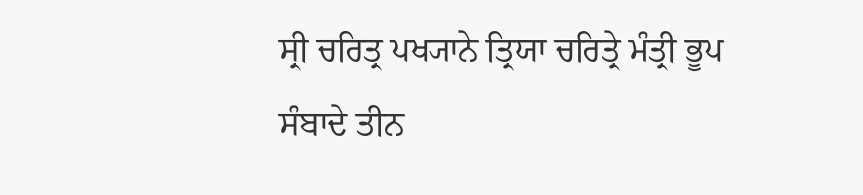ਸ੍ਰੀ ਚਰਿਤ੍ਰ ਪਖ੍ਯਾਨੇ ਤ੍ਰਿਯਾ ਚਰਿਤ੍ਰੇ ਮੰਤ੍ਰੀ ਭੂਪ ਸੰਬਾਦੇ ਤੀਨ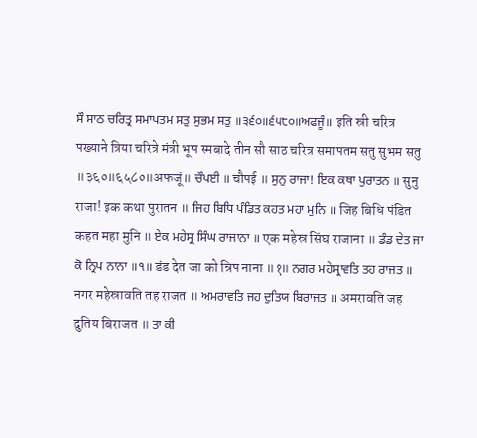ਸੌ ਸਾਠ ਚਰਿਤ੍ਰ ਸਮਾਪਤਮ ਸਤੁ ਸੁਭਮ ਸਤੁ ॥੩੬੦॥੬੫੮੦॥ਅਫਜੂੰ॥ इति स्री चरित्र पख्याने त्रिया चरित्रे मंत्री भूप स्मबादे तीन सौ साठ चरित्र समापतम सतु सुभम सतु ॥३६०॥६५८०॥अफजूं॥ ਚੌਪਈ ॥ चौपई ॥ ਸੁਨੁ ਰਾਜਾ! ਇਕ ਕਥਾ ਪੁਰਾਤਨ ॥ सुनु राजा! इक कथा पुरातन ॥ ਜਿਹ ਬਿਧਿ ਪੰਡਿਤ ਕਹਤ ਮਹਾ ਮੁਨਿ ॥ जिह बिधि पंडित कहत महा मुनि ॥ ਏਕ ਮਹੇਸ੍ਰ ਸਿੰਘ ਰਾਜਾਨਾ ॥ एक महेस्र सिंघ राजाना ॥ ਡੰਡ ਦੇਤ ਜਾ ਕੋ ਨ੍ਰਿਪ ਨਾਨਾ ॥੧॥ डंड देत जा को न्रिप नाना ॥१॥ ਨਗਰ ਮਹੇਸ੍ਰਾਵਤਿ ਤਹ ਰਾਜਤ ॥ नगर महेस्रावति तह राजत ॥ ਅਮਰਾਵਤਿ ਜਹ ਦੁਤਿਯ ਬਿਰਾਜਤ ॥ अमरावति जह दुतिय बिराजत ॥ ਤਾ ਕੀ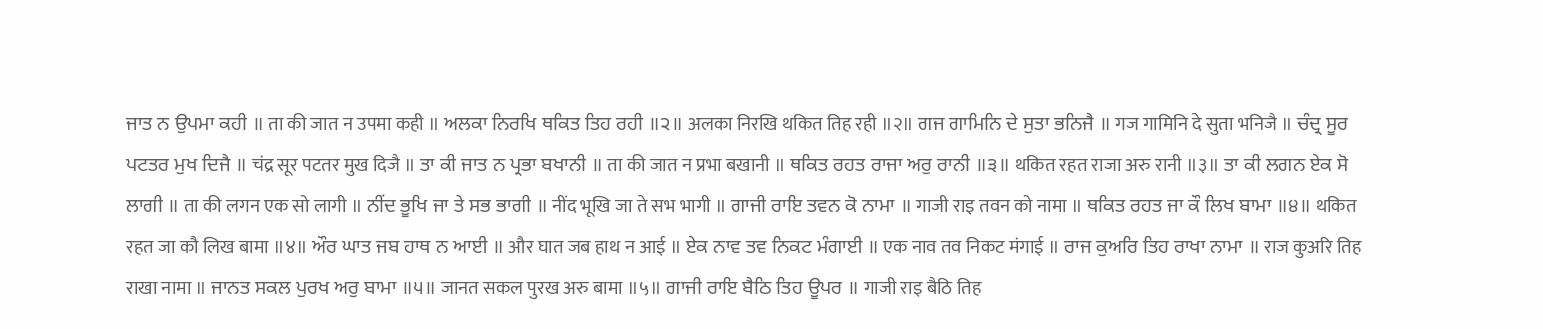ਜਾਤ ਨ ਉਪਮਾ ਕਹੀ ॥ ता की जात न उपमा कही ॥ ਅਲਕਾ ਨਿਰਖਿ ਥਕਿਤ ਤਿਹ ਰਹੀ ॥੨॥ अलका निरखि थकित तिह रही ॥२॥ ਗਜ ਗਾਮਿਨਿ ਦੇ ਸੁਤਾ ਭਨਿਜੈ ॥ गज गामिनि दे सुता भनिजै ॥ ਚੰਦ੍ਰ ਸੂਰ ਪਟਤਰ ਮੁਖ ਦਿਜੈ ॥ चंद्र सूर पटतर मुख दिजै ॥ ਤਾ ਕੀ ਜਾਤ ਨ ਪ੍ਰਭਾ ਬਖਾਨੀ ॥ ता की जात न प्रभा बखानी ॥ ਥਕਿਤ ਰਹਤ ਰਾਜਾ ਅਰੁ ਰਾਨੀ ॥੩॥ थकित रहत राजा अरु रानी ॥३॥ ਤਾ ਕੀ ਲਗਨ ਏਕ ਸੋ ਲਾਗੀ ॥ ता की लगन एक सो लागी ॥ ਨੀਂਦ ਭੂਖਿ ਜਾ ਤੇ ਸਭ ਭਾਗੀ ॥ नींद भूखि जा ते सभ भागी ॥ ਗਾਜੀ ਰਾਇ ਤਵਨ ਕੋ ਨਾਮਾ ॥ गाजी राइ तवन को नामा ॥ ਥਕਿਤ ਰਹਤ ਜਾ ਕੌ ਲਿਖ ਬਾਮਾ ॥੪॥ थकित रहत जा कौ लिख बामा ॥४॥ ਔਰ ਘਾਤ ਜਬ ਹਾਥ ਨ ਆਈ ॥ और घात जब हाथ न आई ॥ ਏਕ ਨਾਵ ਤਵ ਨਿਕਟ ਮੰਗਾਈ ॥ एक नाव तव निकट मंगाई ॥ ਰਾਜ ਕੁਅਰਿ ਤਿਹ ਰਾਖਾ ਨਾਮਾ ॥ राज कुअरि तिह राखा नामा ॥ ਜਾਨਤ ਸਕਲ ਪੁਰਖ ਅਰੁ ਬਾਮਾ ॥੫॥ जानत सकल पुरख अरु बामा ॥५॥ ਗਾਜੀ ਰਾਇ ਬੈਠਿ ਤਿਹ ਊਪਰ ॥ गाजी राइ बैठि तिह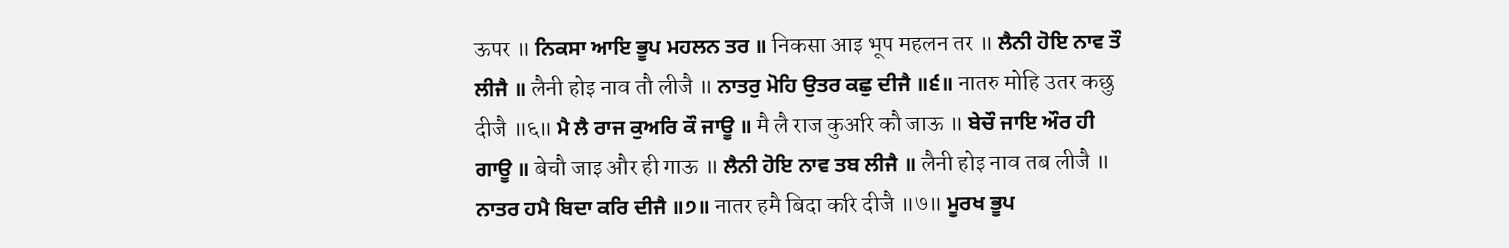ऊपर ॥ ਨਿਕਸਾ ਆਇ ਭੂਪ ਮਹਲਨ ਤਰ ॥ निकसा आइ भूप महलन तर ॥ ਲੈਨੀ ਹੋਇ ਨਾਵ ਤੌ ਲੀਜੈ ॥ लैनी होइ नाव तौ लीजै ॥ ਨਾਤਰੁ ਮੋਹਿ ਉਤਰ ਕਛੁ ਦੀਜੈ ॥੬॥ नातरु मोहि उतर कछु दीजै ॥६॥ ਮੈ ਲੈ ਰਾਜ ਕੁਅਰਿ ਕੌ ਜਾਊ ॥ मै लै राज कुअरि कौ जाऊ ॥ ਬੇਚੌ ਜਾਇ ਔਰ ਹੀ ਗਾਊ ॥ बेचौ जाइ और ही गाऊ ॥ ਲੈਨੀ ਹੋਇ ਨਾਵ ਤਬ ਲੀਜੈ ॥ लैनी होइ नाव तब लीजै ॥ ਨਾਤਰ ਹਮੈ ਬਿਦਾ ਕਰਿ ਦੀਜੈ ॥੭॥ नातर हमै बिदा करि दीजै ॥७॥ ਮੂਰਖ ਭੂਪ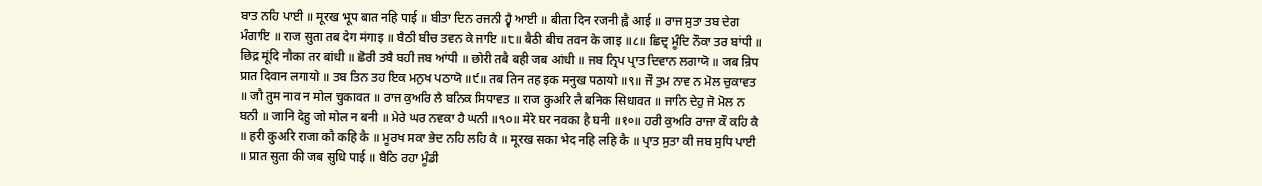ਬਾਤ ਨਹਿ ਪਾਈ ॥ मूरख भूप बात नहि पाई ॥ ਬੀਤਾ ਦਿਨ ਰਜਨੀ ਹ੍ਵੈ ਆਈ ॥ बीता दिन रजनी ह्वै आई ॥ ਰਾਜ ਸੁਤਾ ਤਬ ਦੇਗ ਮੰਗਾਇ ॥ राज सुता तब देग मंगाइ ॥ ਬੈਠੀ ਬੀਚ ਤਵਨ ਕੇ ਜਾਇ ॥੮॥ बैठी बीच तवन के जाइ ॥८॥ ਛਿਦ੍ਰ ਮੂੰਦਿ ਨੌਕਾ ਤਰ ਬਾਂਧੀ ॥ छिद्र मूंदि नौका तर बांधी ॥ ਛੋਰੀ ਤਬੈ ਬਹੀ ਜਬ ਆਂਧੀ ॥ छोरी तबै बही जब आंधी ॥ ਜਬ ਨ੍ਰਿਪ ਪ੍ਰਾਤ ਦਿਵਾਨ ਲਗਾਯੋ ॥ जब न्रिप प्रात दिवान लगायो ॥ ਤਬ ਤਿਨ ਤਹ ਇਕ ਮਨੁਖ ਪਠਾਯੋ ॥੯॥ तब तिन तह इक मनुख पठायो ॥९॥ ਜੌ ਤੁਮ ਨਾਵ ਨ ਮੋਲ ਚੁਕਾਵਤ ॥ जौ तुम नाव न मोल चुकावत ॥ ਰਾਜ ਕੁਅਰਿ ਲੈ ਬਨਿਕ ਸਿਧਾਵਤ ॥ राज कुअरि लै बनिक सिधावत ॥ ਜਾਨਿ ਦੇਹੁ ਜੋ ਮੋਲ ਨ ਬਨੀ ॥ जानि देहु जो मोल न बनी ॥ ਮੇਰੇ ਘਰ ਨਵਕਾ ਹੈ ਘਨੀ ॥੧੦॥ मेरे घर नवका है घनी ॥१०॥ ਹਰੀ ਕੁਅਰਿ ਰਾਜਾ ਕੌ ਕਹਿ ਕੈ ॥ हरी कुअरि राजा कौ कहि कै ॥ ਮੂਰਖ ਸਕਾ ਭੇਦ ਨਹਿ ਲਹਿ ਕੈ ॥ मूरख सका भेद नहि लहि कै ॥ ਪ੍ਰਾਤ ਸੁਤਾ ਕੀ ਜਬ ਸੁਧਿ ਪਾਈ ॥ प्रात सुता की जब सुधि पाई ॥ ਬੈਠਿ ਰਹਾ ਮੂੰਡੀ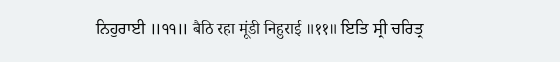ਨਿਹੁਰਾਈ ॥੧੧॥ बैठि रहा मूंडी निहुराई ॥११॥ ਇਤਿ ਸ੍ਰੀ ਚਰਿਤ੍ਰ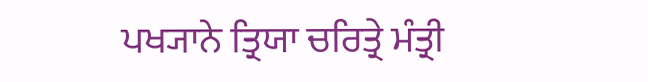ਪਖ੍ਯਾਨੇ ਤ੍ਰਿਯਾ ਚਰਿਤ੍ਰੇ ਮੰਤ੍ਰੀ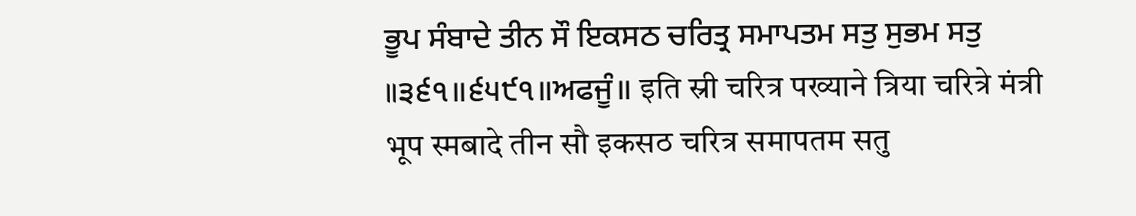ਭੂਪ ਸੰਬਾਦੇ ਤੀਨ ਸੌ ਇਕਸਠ ਚਰਿਤ੍ਰ ਸਮਾਪਤਮ ਸਤੁ ਸੁਭਮ ਸਤੁ ॥੩੬੧॥੬੫੯੧॥ਅਫਜੂੰ॥ इति स्री चरित्र पख्याने त्रिया चरित्रे मंत्री भूप स्मबादे तीन सौ इकसठ चरित्र समापतम सतु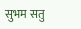सुभम सतु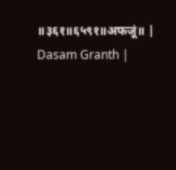॥३६१॥६५९१॥अफजूं॥ |
Dasam Granth |